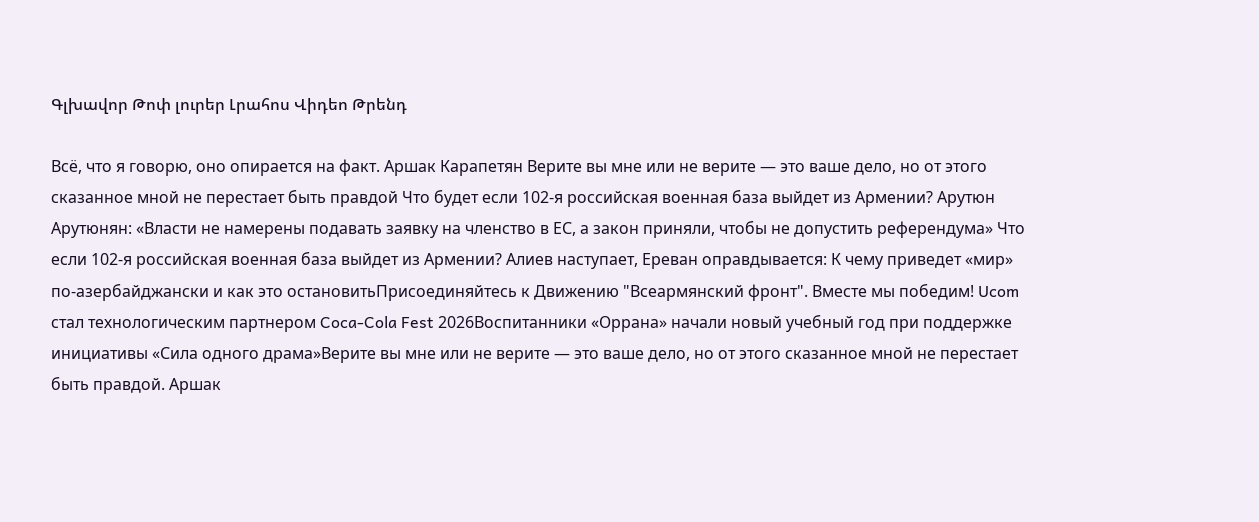Գլխավոր Թոփ լուրեր Լրահոս Վիդեո Թրենդ

Всё, что я говорю, оно опирается на факт. Аршак Карапетян Верите вы мне или не верите — это ваше дело, но от этого сказанное мной не перестает быть правдой Что будет если 102-я российская военная база выйдет из Армении? Арутюн Арутюнян: «Власти не намерены подавать заявку на членство в ЕС, а закон приняли, чтобы не допустить референдума» Что если 102-я российская военная база выйдет из Армении? Алиев наступает, Ереван оправдывается: К чему приведет «мир» по-азербайджански и как это остановитьПрисоединяйтесь к Движению "Всеармянский фронт". Вместе мы победим! Ucom стал технологическим партнером Coca-Cola Fest 2026Воспитанники «Оррана» начали новый учебный год при поддержке инициативы «Сила одного драма»Верите вы мне или не верите — это ваше дело, но от этого сказанное мной не перестает быть правдой. Аршак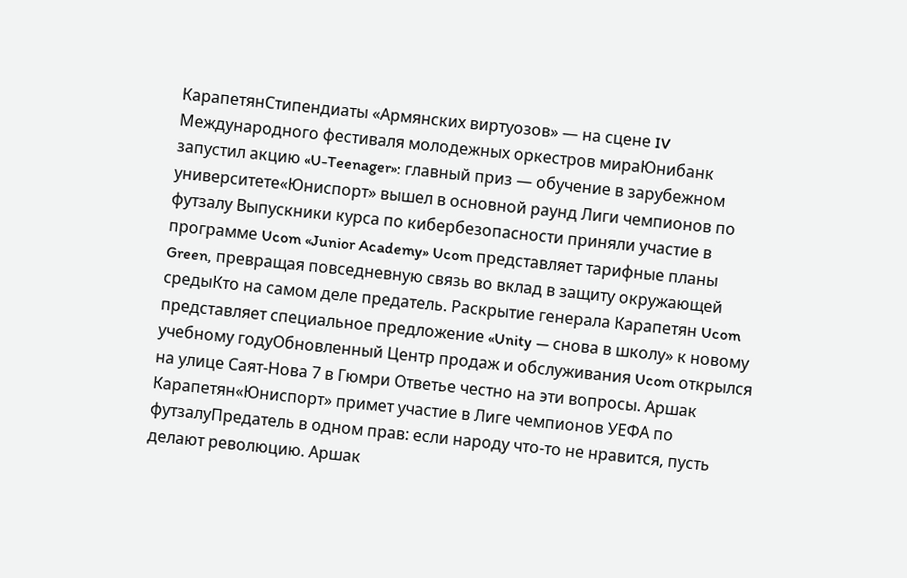КарапетянСтипендиаты «Армянских виртуозов» — на сцене IV Международного фестиваля молодежных оркестров мираЮнибанк запустил акцию «U-Teenager»: главный приз — обучение в зарубежном университете«Юниспорт» вышел в основной раунд Лиги чемпионов по футзалу Выпускники курса по кибербезопасности приняли участие в программе Ucom «Junior Academy» Ucom представляет тарифные планы Green, превращая повседневную связь во вклад в защиту окружающей средыКто на самом деле предатель. Раскрытие генерала Карапетян Ucom представляет специальное предложение «Unity — снова в школу» к новому учебному годуОбновленный Центр продаж и обслуживания Ucom открылся на улице Саят-Нова 7 в Гюмри Ответье честно на эти вопросы. Аршак Карапетян«Юниспорт» примет участие в Лиге чемпионов УЕФА по футзалуПредатель в одном прав: если народу что-то не нравится, пусть делают революцию. Аршак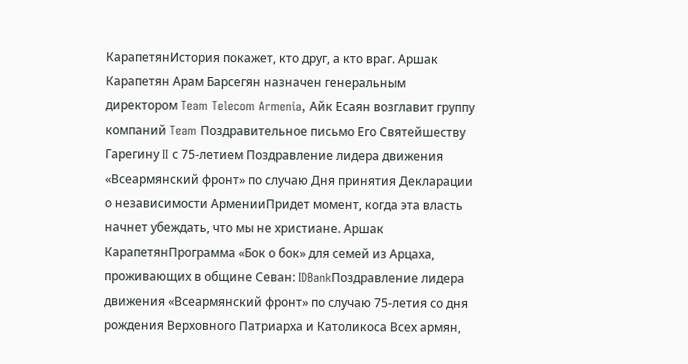КарапетянИстория покажет, кто друг, а кто враг. Аршак Карапетян Арам Барсегян назначен генеральным директором Team Telecom Armenia, Айк Есаян возглавит группу компаний Team Поздравительное письмо Его Святейшеству Гарегину II с 75-летием Поздравление лидера движения «Всеармянский фронт» по случаю Дня принятия Декларации о независимости АрменииПридет момент, когда эта власть начнет убеждать, что мы не христиане. Аршак КарапетянПрограмма «Бок о бок» для семей из Арцаха, проживающих в общине Севан: IDBankПоздравление лидера движения «Всеармянский фронт» по случаю 75-летия со дня рождения Верховного Патриарха и Католикоса Всех армян,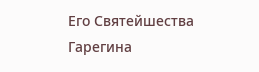Его Святейшества Гарегина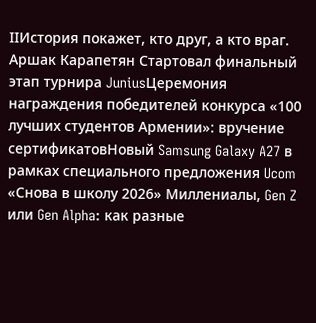IIИстория покажет, кто друг, а кто враг. Аршак Карапетян Стартовал финальный этап турнира JuniusЦеремония награждения победителей конкурса «100 лучших студентов Армении»: вручение сертификатовНовый Samsung Galaxy A27 в рамках специального предложения Ucom «Снова в школу 2026» Миллениалы, Gen Z или Gen Alpha: как разные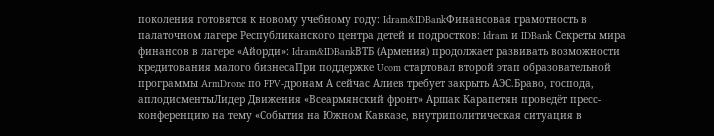поколения готовятся к новому учебному году: Idram&IDBankФинансовая грамотность в палаточном лагере Республиканского центра детей и подростков: Idram и IDBank Секреты мира финансов в лагере «Айорди»: Idram&IDBankВТБ (Армения) продолжает развивать возможности кредитования малого бизнесаПри поддержке Ucom стартовал второй этап образовательной программы ArmDrone по FPV-дронам А сейчас Алиев требует закрыть АЭС.Браво, господа, аплодисментыЛидер Движения «Всеармянский фронт» Аршак Карапетян проведёт пресс-конференцию на тему «События на Южном Кавказе, внутриполитическая ситуация в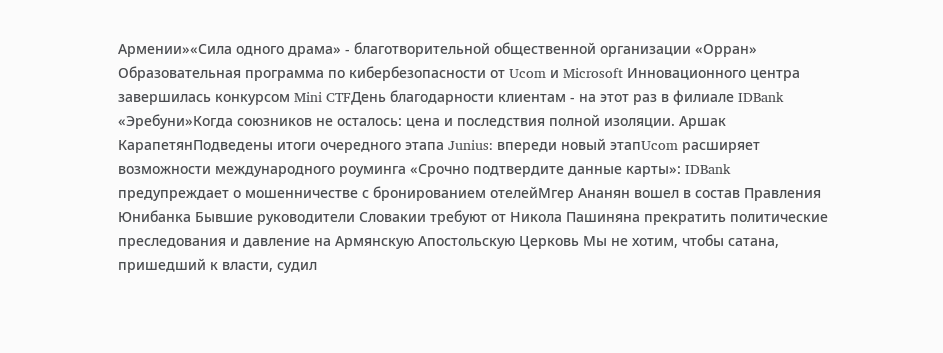Армении»«Сила одного драма» - благотворительной общественной организации «Орран» Образовательная программа по кибербезопасности от Ucom и Microsoft Инновационного центра завершилась конкурсом Mini CTFДень благодарности клиентам - на этот раз в филиале IDBank «Эребуни»Когда союзников не осталось: цена и последствия полной изоляции. Аршак КарапетянПодведены итоги очередного этапа Junius: впереди новый этапUcom расширяет возможности международного роуминга «Срочно подтвердите данные карты»: IDBank предупреждает о мошенничестве с бронированием отелейМгер Ананян вошел в состав Правления Юнибанка Бывшие руководители Словакии требуют от Никола Пашиняна прекратить политические преследования и давление на Армянскую Апостольскую Церковь Мы не хотим, чтобы сатана, пришедший к власти, судил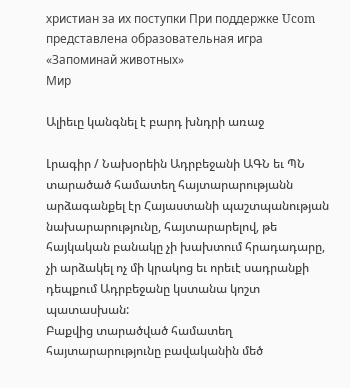христиан за их поступки При поддержке Ucom представлена образовательная игра «Запоминай животных»
Мир

Ալիեւը կանգնել է բարդ խնդրի առաջ

Լրագիր / Նախօրեին Ադրբեջանի ԱԳՆ եւ ՊՆ տարածած համատեղ հայտարարությանն արձագանքել էր Հայաստանի պաշտպանության նախարարությունը, հայտարարելով, թե հայկական բանակը չի խախտում հրադադարը, չի արձակել ոչ մի կրակոց եւ որեւէ սադրանքի դեպքում Ադրբեջանը կստանա կոշտ պատասխան:
Բաքվից տարածված համատեղ հայտարարությունը բավականին մեծ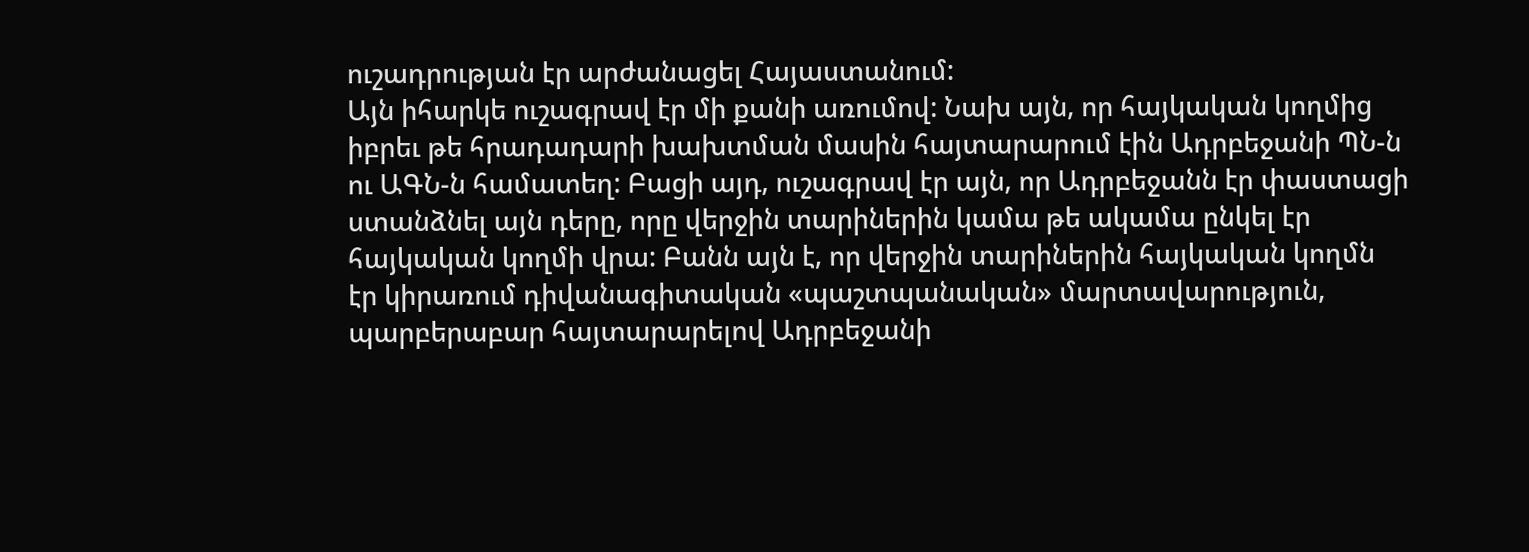ուշադրության էր արժանացել Հայաստանում:
Այն իհարկե ուշագրավ էր մի քանի առումով: Նախ այն, որ հայկական կողմից իբրեւ թե հրադադարի խախտման մասին հայտարարում էին Ադրբեջանի ՊՆ-ն ու ԱԳՆ-ն համատեղ: Բացի այդ, ուշագրավ էր այն, որ Ադրբեջանն էր փաստացի ստանձնել այն դերը, որը վերջին տարիներին կամա թե ակամա ընկել էր հայկական կողմի վրա: Բանն այն է, որ վերջին տարիներին հայկական կողմն էր կիրառում դիվանագիտական «պաշտպանական» մարտավարություն, պարբերաբար հայտարարելով Ադրբեջանի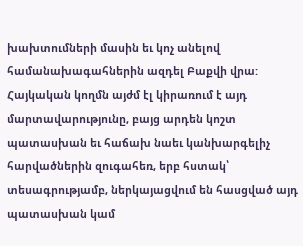խախտումների մասին եւ կոչ անելով համանախագահներին ազդել Բաքվի վրա:
Հայկական կողմն այժմ էլ կիրառում է այդ մարտավարությունը, բայց արդեն կոշտ պատասխան եւ հաճախ նաեւ կանխարգելիչ հարվածներին զուգահեռ, երբ հստակ՝ տեսագրությամբ, ներկայացվում են հասցված այդ պատասխան կամ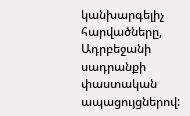կանխարգելիչ հարվածները, Ադրբեջանի սադրանքի փաստական ապացույցներով: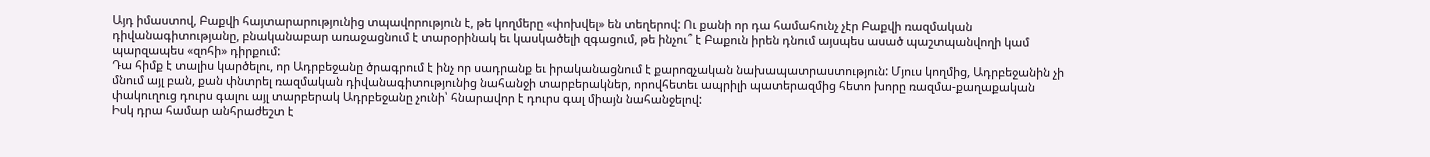Այդ իմաստով, Բաքվի հայտարարությունից տպավորություն է, թե կողմերը «փոխվել» են տեղերով: Ու քանի որ դա համահունչ չէր Բաքվի ռազմական դիվանագիտությանը, բնականաբար առաջացնում է տարօրինակ եւ կասկածելի զգացում, թե ինչու՞ է Բաքուն իրեն դնում այսպես ասած պաշտպանվողի կամ պարզապես «զոհի» դիրքում:
Դա հիմք է տալիս կարծելու, որ Ադրբեջանը ծրագրում է ինչ որ սադրանք եւ իրականացնում է քարոզչական նախապատրաստություն: Մյուս կողմից, Ադրբեջանին չի մնում այլ բան, քան փնտրել ռազմական դիվանագիտությունից նահանջի տարբերակներ, որովհետեւ ապրիլի պատերազմից հետո խորը ռազմա-քաղաքական փակուղուց դուրս գալու այլ տարբերակ Ադրբեջանը չունի՝ հնարավոր է դուրս գալ միայն նահանջելով:
Իսկ դրա համար անհրաժեշտ է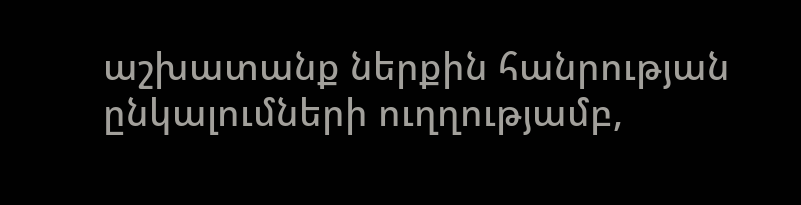աշխատանք ներքին հանրության ընկալումների ուղղությամբ,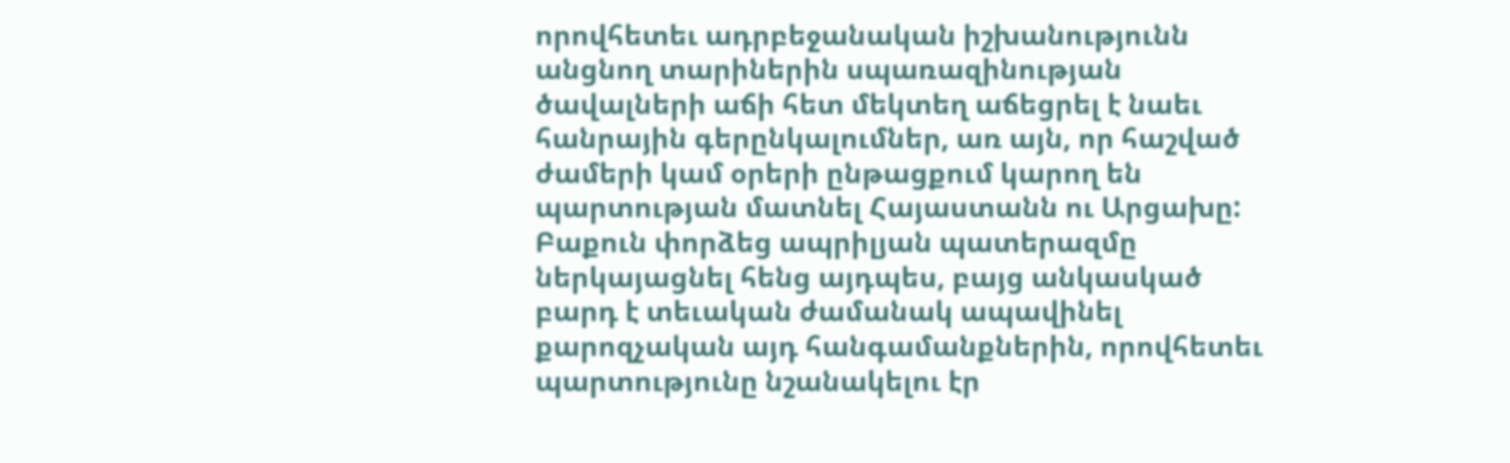որովհետեւ ադրբեջանական իշխանությունն անցնող տարիներին սպառազինության ծավալների աճի հետ մեկտեղ աճեցրել է նաեւ հանրային գերընկալումներ, առ այն, որ հաշված ժամերի կամ օրերի ընթացքում կարող են պարտության մատնել Հայաստանն ու Արցախը: Բաքուն փորձեց ապրիլյան պատերազմը ներկայացնել հենց այդպես, բայց անկասկած բարդ է տեւական ժամանակ ապավինել քարոզչական այդ հանգամանքներին, որովհետեւ պարտությունը նշանակելու էր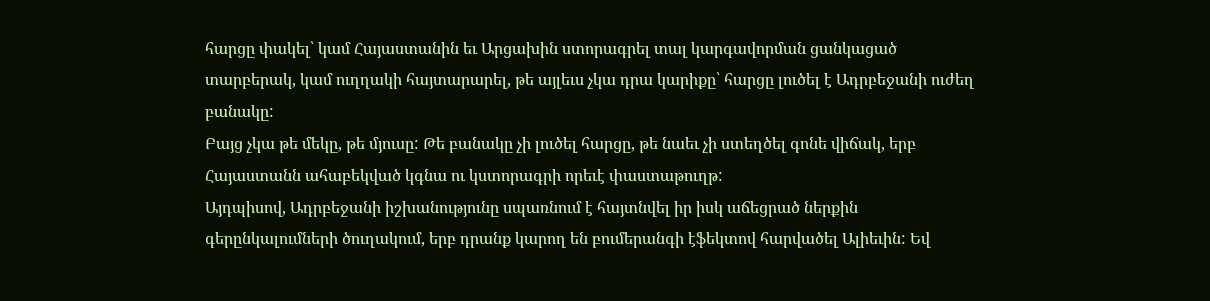հարցը փակել՝ կամ Հայաստանին եւ Արցախին ստորագրել տալ կարգավորման ցանկացած տարբերակ, կամ ուղղակի հայտարարել, թե այլեւս չկա դրա կարիքը՝ հարցը լուծել է Ադրբեջանի ուժեղ բանակը:
Բայց չկա թե մեկը, թե մյուսը: Թե բանակը չի լուծել հարցը, թե նաեւ չի ստեղծել գոնե վիճակ, երբ Հայաստանն ահաբեկված կգնա ու կստորագրի որեւէ փաստաթուղթ:
Այդպիսով, Ադրբեջանի իշխանությունը սպառնում է հայտնվել իր իսկ աճեցրած ներքին գերընկալումների ծուղակում, երբ դրանք կարող են բումերանգի էֆեկտով հարվածել Ալիեւին: Եվ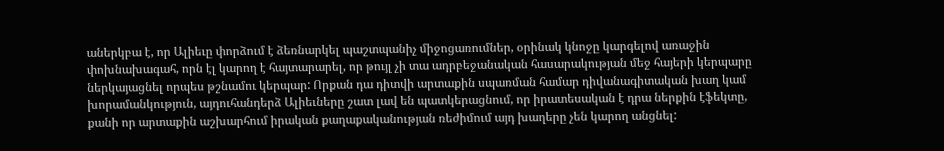աներկբա է, որ Ալիեւը փորձում է ձեռնարկել պաշտպանիչ միջոցառումներ, օրինակ կնոջը կարգելով առաջին փոխնախագահ, որն էլ կարող է հայտարարել, որ թույլ չի տա ադրբեջանական հասարակության մեջ հայերի կերպարը ներկայացնել որպես թշնամու կերպար: Որքան դա դիտվի արտաքին սպառման համար դիվանագիտական խաղ կամ խորամանկություն, այդուհանդերձ Ալիեւները շատ լավ են պատկերացնում, որ իրատեսական է դրա ներքին էֆեկտը, քանի որ արտաքին աշխարհում իրական քաղաքականության ռեժիմում այդ խաղերը չեն կարող անցնել: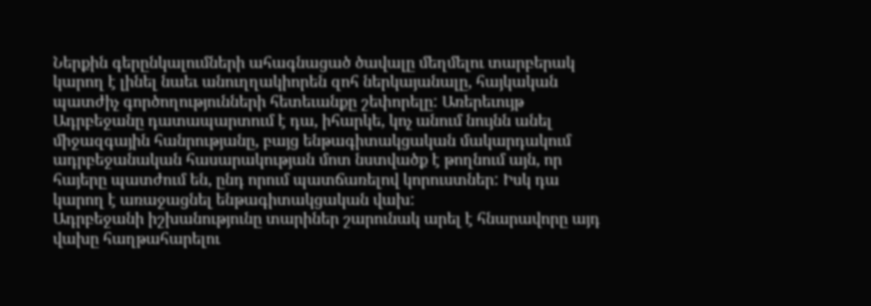Ներքին գերընկալումների ահագնացած ծավալը մեղմելու տարբերակ կարող է լինել նաեւ անուղղակիորեն զոհ ներկայանալը, հայկական պատժիչ գործողությունների հետեւանքը շեփորելը: Առերեւույթ Ադրբեջանը դատապարտում է դա, իհարկե, կոչ անում նույնն անել միջազգային հանրությանը, բայց ենթագիտակցական մակարդակում ադրբեջանական հասարակության մոտ նստվածք է թողնում այն, որ հայերը պատժում են, ընդ որում պատճառելով կորուստներ: Իսկ դա կարող է առաջացնել ենթագիտակցական վախ:
Ադրբեջանի իշխանությունը տարիներ շարունակ արել է հնարավորը այդ վախը հաղթահարելու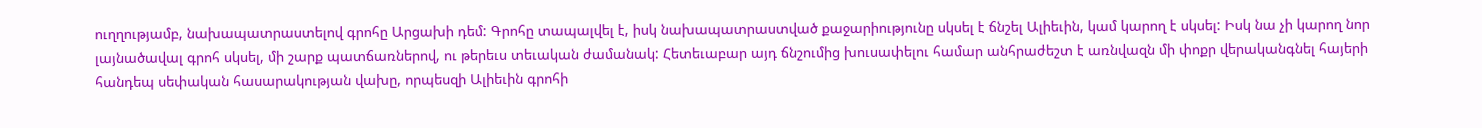ուղղությամբ, նախապատրաստելով գրոհը Արցախի դեմ: Գրոհը տապալվել է, իսկ նախապատրաստված քաջարիությունը սկսել է ճնշել Ալիեւին, կամ կարող է սկսել: Իսկ նա չի կարող նոր լայնածավալ գրոհ սկսել, մի շարք պատճառներով, ու թերեւս տեւական ժամանակ: Հետեւաբար այդ ճնշումից խուսափելու համար անհրաժեշտ է առնվազն մի փոքր վերականգնել հայերի հանդեպ սեփական հասարակության վախը, որպեսզի Ալիեւին գրոհի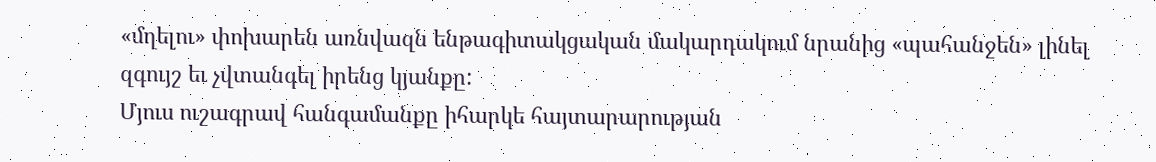«մղելու» փոխարեն առնվազն ենթագիտակցական մակարդակում նրանից «պահանջեն» լինել զգույշ եւ չվտանգել իրենց կյանքը:
Մյուս ուշագրավ հանգամանքը իհարկե հայտարարության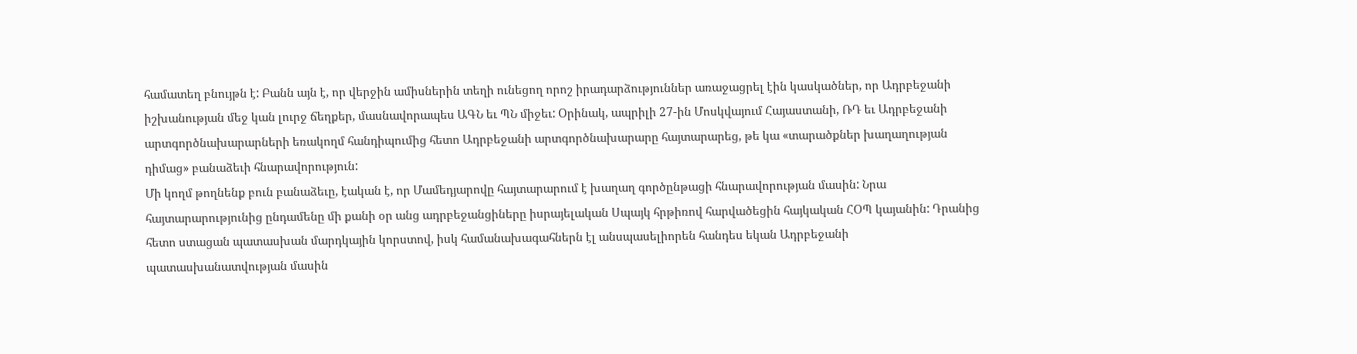համատեղ բնույթն է: Բանն այն է, որ վերջին ամիսներին տեղի ունեցող որոշ իրադարձություններ առաջացրել էին կասկածներ, որ Ադրբեջանի իշխանության մեջ կան լուրջ ճեղքեր, մասնավորապես ԱԳՆ եւ ՊՆ միջեւ: Օրինակ, ապրիլի 27-ին Մոսկվայում Հայաստանի, ՌԴ եւ Ադրբեջանի արտգործնախարարների եռակողմ հանդիպումից հետո Ադրբեջանի արտգործնախարարը հայտարարեց, թե կա «տարածքներ խաղաղության դիմաց» բանաձեւի հնարավորություն:
Մի կողմ թողնենք բուն բանաձեւը, էական է, որ Մամեդյարովը հայտարարում է խաղաղ գործընթացի հնարավորության մասին: Նրա հայտարարությունից ընդամենը մի քանի օր անց ադրբեջանցիները իսրայելական Սպայկ հրթիռով հարվածեցին հայկական ՀՕՊ կայանին: Դրանից հետո ստացան պատասխան մարդկային կորստով, իսկ համանախագահներն էլ անսպասելիորեն հանդես եկան Ադրբեջանի պատասխանատվության մասին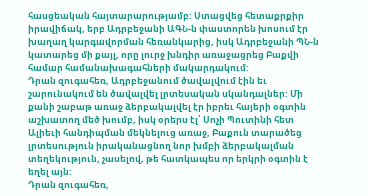հասցեական հայտարարությամբ: Ստացվեց հետաքրքիր իրավիճակ, երբ Ադրբեջանի ԱԳՆ-ն փաստորեն խոսում էր խաղաղ կարգավորման հեռանկարից, իսկ Ադրբեջանի ՊՆ-ն կատարեց մի քայլ, որը լուրջ խնդիր առաջացրեց Բաքվի համար համանախագահների մակարդակում:
Դրան զուգահեռ, Ադրբեջանում ծավալվում էին եւ շարունակում են ծավալվել լրտեսական սկանդալներ: Մի քանի շաբաթ առաջ ձերբակալվել էր իբրեւ հայերի օգտին աշխատող մեծ խումբ, իսկ օրերս էլ՝ Սոչի Պուտինի հետ Ալիեւի հանդիպման մեկնելուց առաջ, Բաքուն տարածեց լրտեսություն իրականացնող նոր խմբի ձերբակալման տեղեկություն, չասելով, թե հատկապես որ երկրի օգտին է եղել այն:
Դրան զուգահեռ,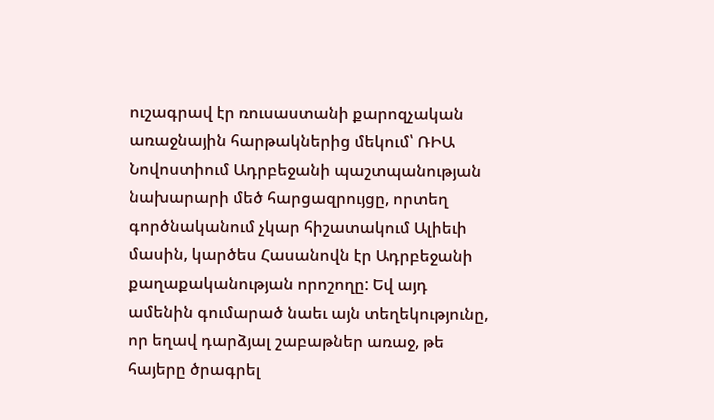ուշագրավ էր ռուսաստանի քարոզչական առաջնային հարթակներից մեկում՝ ՌԻԱ Նովոստիում Ադրբեջանի պաշտպանության նախարարի մեծ հարցազրույցը, որտեղ գործնականում չկար հիշատակում Ալիեւի մասին, կարծես Հասանովն էր Ադրբեջանի քաղաքականության որոշողը: Եվ այդ ամենին գումարած նաեւ այն տեղեկությունը, որ եղավ դարձյալ շաբաթներ առաջ, թե հայերը ծրագրել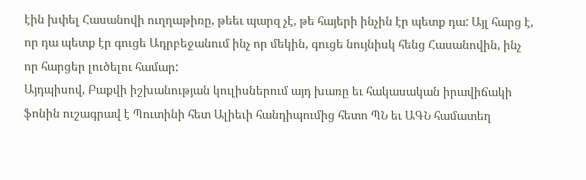էին խփել Հասանովի ուղղաթիռը, թեեւ պարզ չէ, թե հայերի ինչին էր պետք դա: Այլ հարց է, որ դա պետք էր գուցե Ադրբեջանում ինչ որ մեկին, գուցե նույնիսկ հենց Հասանովին, ինչ որ հարցեր լուծելու համար:
Այդպիսով, Բաքվի իշխանության կուլիսներում այդ խառը եւ հակասական իրավիճակի ֆոնին ուշագրավ է Պուտինի հետ Ալիեւի հանդիպումից հետո ՊՆ եւ ԱԳՆ համատեղ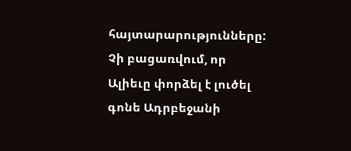հայտարարությունները: Չի բացառվում, որ Ալիեւը փորձել է լուծել գոնե Ադրբեջանի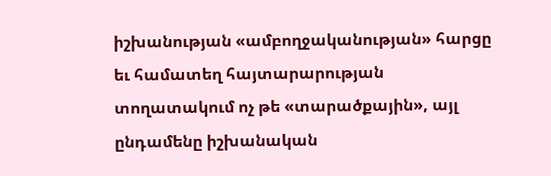իշխանության «ամբողջականության» հարցը եւ համատեղ հայտարարության տողատակում ոչ թե «տարածքային», այլ ընդամենը իշխանական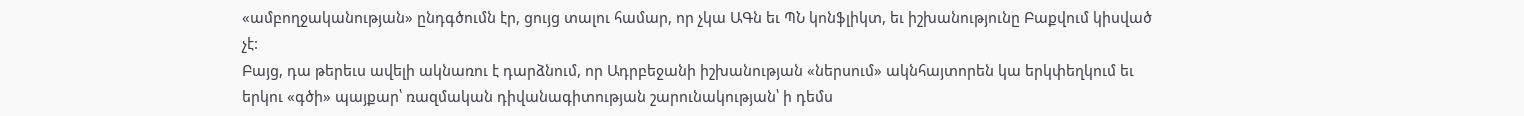«ամբողջականության» ընդգծումն էր, ցույց տալու համար, որ չկա ԱԳն եւ ՊՆ կոնֆլիկտ, եւ իշխանությունը Բաքվում կիսված չէ:
Բայց, դա թերեւս ավելի ակնառու է դարձնում, որ Ադրբեջանի իշխանության «ներսում» ակնհայտորեն կա երկփեղկում եւ երկու «գծի» պայքար՝ ռազմական դիվանագիտության շարունակության՝ ի դեմս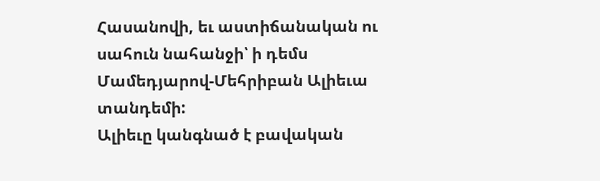Հասանովի, եւ աստիճանական ու սահուն նահանջի՝ ի դեմս Մամեդյարով-Մեհրիբան Ալիեւա տանդեմի:
Ալիեւը կանգնած է բավական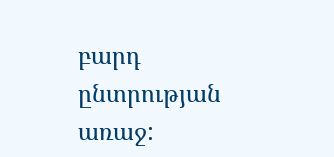բարդ ընտրության առաջ: